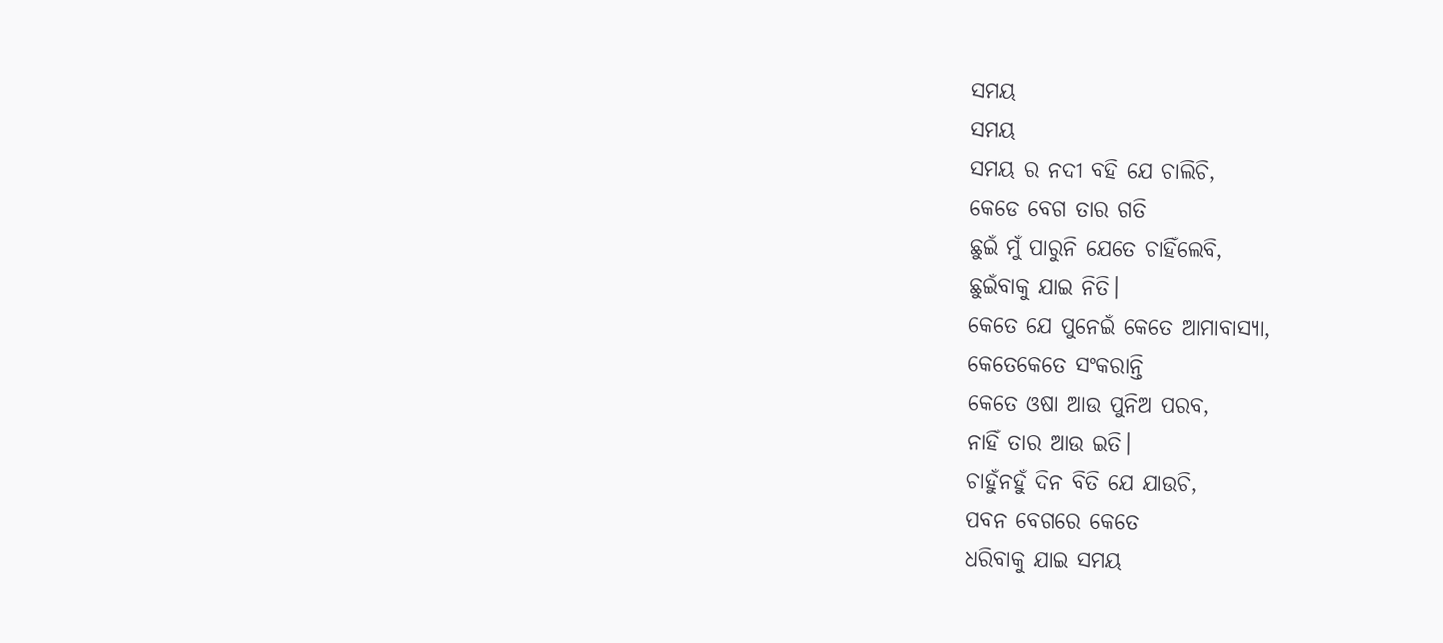ସମୟ
ସମୟ
ସମୟ ର ନଦୀ ବହି ଯେ ଚାଲିଚି,
କେଡେ ବେଗ ତାର ଗତି
ଛୁଇଁ ମୁଁ ପାରୁନି ଯେତେ ଚାହିଁଲେବି,
ଛୁଇଁବାକୁ ଯାଇ ନିତି।
କେତେ ଯେ ପୁନେଇଁ କେତେ ଆମାବାସ୍ୟା,
କେତେକେତେ ସଂକରାନ୍ତି
କେତେ ଓଷା ଆଉ ପୁନିଅ ପରବ,
ନାହିଁ ତାର ଆଉ ଇତି।
ଚାହୁଁନହୁଁ ଦିନ ବିତି ଯେ ଯାଉଚି,
ପବନ ବେଗରେ କେତେ
ଧରିବାକୁ ଯାଇ ସମୟ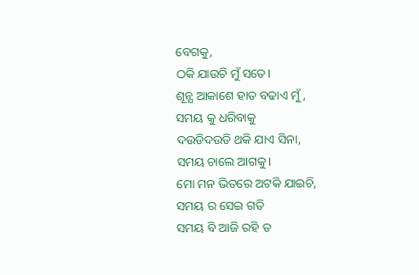ବେଗକୁ,
ଠକି ଯାଉଚି ମୁଁ ସତେ।
ଶୂନ୍ଯ ଆକାଶେ ହାତ ବଢାଏ ମୁଁ,
ସମୟ କୁ ଧରିବାକୁ
ଦଉଡିଦଉଡି ଥକି ଯାଏ ସିନା,
ସମୟ ଚାଲେ ଆଗକୁ।
ମୋ ମନ ଭିତରେ ଅଟକି ଯାଇଚି,
ସମୟ ର ସେଇ ଗତି
ସମୟ ବି ଆଜି ରହି ତ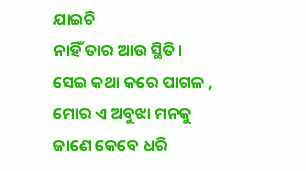ଯାଇଚି
ନାହିଁ ତାର ଆଉ ସ୍ଥିତି।
ସେଇ କଥା କରେ ପାଗଳ ,
ମୋର ଏ ଅବୁଝା ମନକୁ
ଜାଣେ କେବେ ଧରି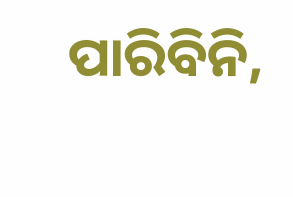ପାରିବିନି,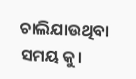ଚାଲିଯାଉଥିବା ସମୟ କୁ।